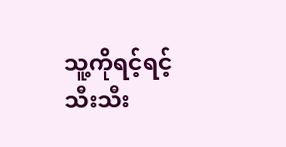သူ့ကိုရင့်ရင့်သီးသီး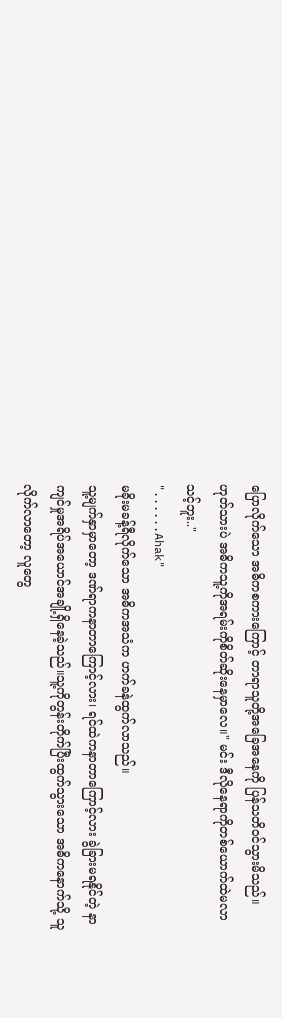ပြောလိုက်သော အဓိကစကားကြောင့် တာရာသူတို့အခြေအနေကို ပြန်သတိဝင်သွားမိသည်။
ဟုတ်သားပဲ အဓိကသူ့ကိုအရမ်းကိုစိတ်ဆိုးနေမှာလေ။" မင်း ဒီလိုနေရာကိုတစ်ယောက်ထဲမလာသင့်ဘူး.."
"......Ahak"
မခိုးမခန့်ရီလိုက်သော အဓိကအသံက ဟက်ခနဲထွက်လာသည်။
သူ့မျက်နှာမှာတော့ ဒဏ်ရာကနာတာကြောင့်လား၊ ရင်ထဲကနာတာကြောင့်လား ခွဲခြားမရနိုင်တဲ့ နာကျင်မှုအရိပ်အယောင်အချို့ရှိနေခဲ့သည်။သူ့ကိုတွန်းတိုက်ပြီးထွက်သွားသော အဓိကနောက်သို့ သူလိုက်လာတော့ လူတွေ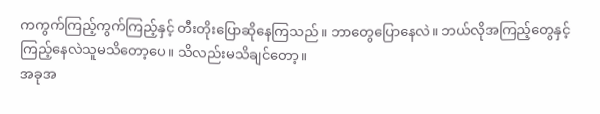ကကွက်ကြည့်ကွက်ကြည့်နှင့် တီးတိုးပြောဆိုနေကြသည်။ ဘာတွေပြောနေလဲ။ ဘယ်လိုအကြည့်တွေနှင့်ကြည့်နေလဲသူမသိတော့ပေ။ သိလည်းမသိချင်တော့။
အခုအ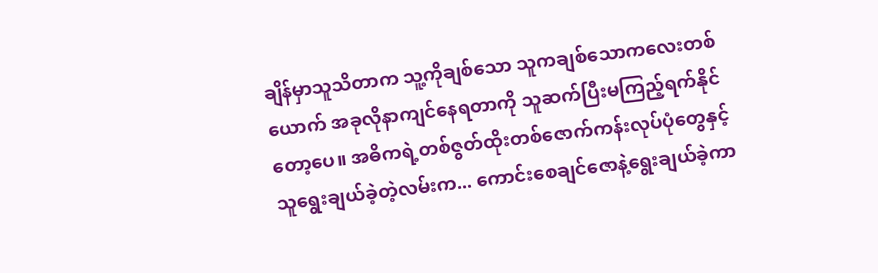ချိန်မှာသူသိတာက သူ့ကိုချစ်သော သူကချစ်သောကလေးတစ်ယောက် အခုလိုနာကျင်နေရတာကို သူဆက်ပြီးမကြည့်ရက်နိုင်တော့ပေ။ အဓိကရဲ့တစ်ဇွတ်ထိုးတစ်ဇောက်ကန်းလုပ်ပုံတွေနှင့် သူရွေးချယ်ခဲ့တဲ့လမ်းက... ကောင်းစေချင်ဇောနဲ့ရွေးချယ်ခဲ့ကာ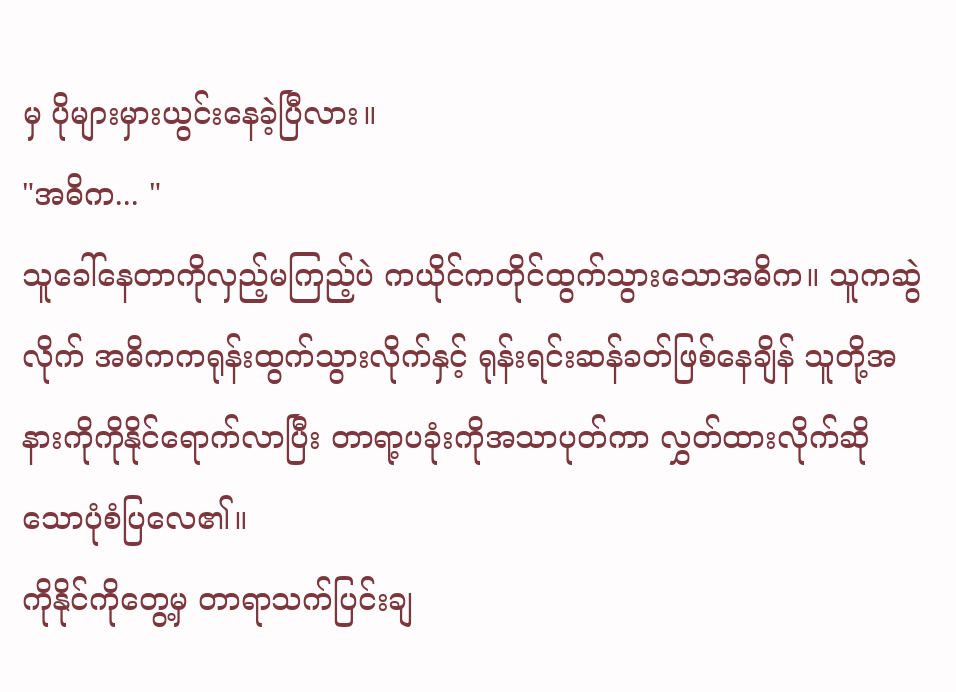မှ ပိုများမှားယွင်းနေခဲ့ပြီလား။
"အဓိက... "
သူခေါ်နေတာကိုလှည့်မကြည့်ပဲ ကယိုင်ကတိုင်ထွက်သွားသောအဓိက။ သူကဆွဲလိုက် အဓိကကရုန်းထွက်သွားလိုက်နှင့် ရုန်းရင်းဆန်ခတ်ဖြစ်နေချိန် သူတို့အနားကိုကိုနိုင်ရောက်လာပြီး တာရာ့ပခုံးကိုအသာပုတ်ကာ လွှတ်ထားလိုက်ဆိုသောပုံစံပြလေ၏။
ကိုနိုင်ကိုတွေ့မှ တာရာသက်ပြင်းချ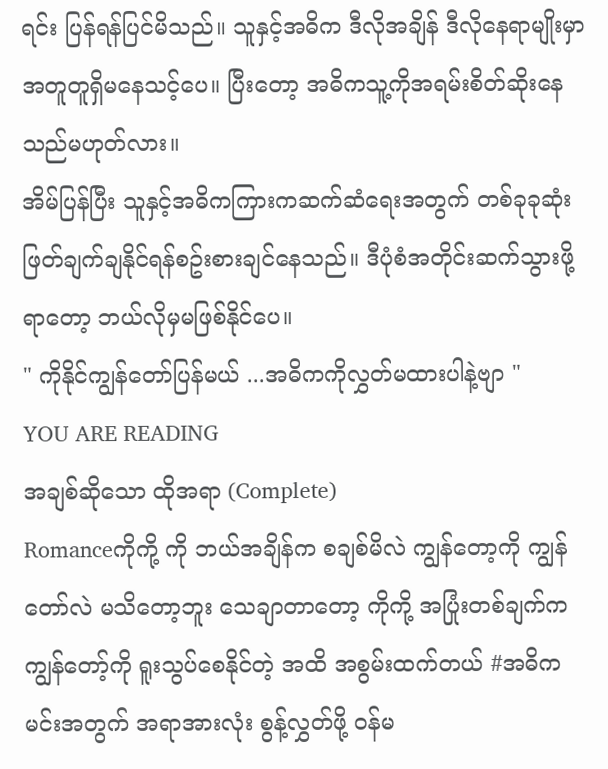ရင်း ပြန်ရန်ပြင်မိသည်။ သူနှင့်အဓိက ဒီလိုအချိန် ဒီလိုနေရာမျိုးမှာအတူတူရှိမနေသင့်ပေ။ ပြီးတော့ အဓိကသူ့ကိုအရမ်းစိတ်ဆိုးနေသည်မဟုတ်လား။
အိမ်ပြန်ပြီး သူနှင့်အဓိကကြားကဆက်ဆံရေးအတွက် တစ်ခုခုဆုံးဖြတ်ချက်ချနိုင်ရန်စဥ်းစားချင်နေသည်။ ဒီပုံစံအတိုင်းဆက်သွားဖို့ရာတော့ ဘယ်လိုမှမဖြစ်နိုင်ပေ။
" ကိုနိုင်ကျွန်တော်ပြန်မယ် ...အဓိကကိုလွှတ်မထားပါနဲ့ဗျာ "
YOU ARE READING
အချစ်ဆိုသော ထိုအရာ (Complete)
Romanceကိုကို့ ကို ဘယ်အချိန်က စချစ်မိလဲ ကျွန်တော့ကို ကျွန်တော်လဲ မသိတော့ဘူး သေချာတာတော့ ကိုကို့ အပြုံးတစ်ချက်က ကျွန်တော့်ကို ရူးသွပ်စေနိုင်တဲ့ အထိ အစွမ်းထက်တယ် #အဓိက မင်းအတွက် အရာအားလုံး စွန့်လွှတ်ဖို့ ဝန်မ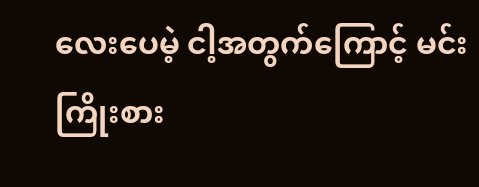လေးပေမဲ့ ငါ့အတွက်ကြောင့် မင်းကြိုးစား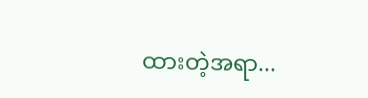ထားတဲ့အရာ...